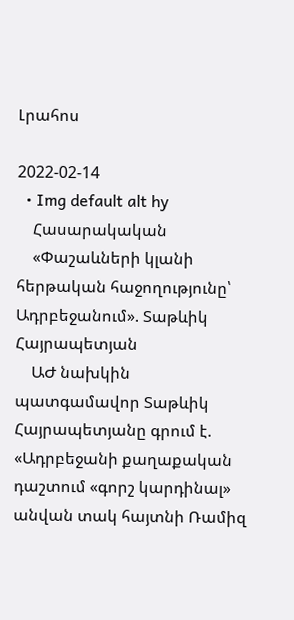Լրահոս

2022-02-14
  • Img default alt hy
    Հասարակական
    «Փաշաևների կլանի հերթական հաջողությունը՝ Ադրբեջանում». Տաթևիկ Հայրապետյան
    ԱԺ նախկին պատգամավոր Տաթևիկ Հայրապետյանը գրում է. «Ադրբեջանի քաղաքական դաշտում «գորշ կարդինալ» անվան տակ հայտնի Ռամիզ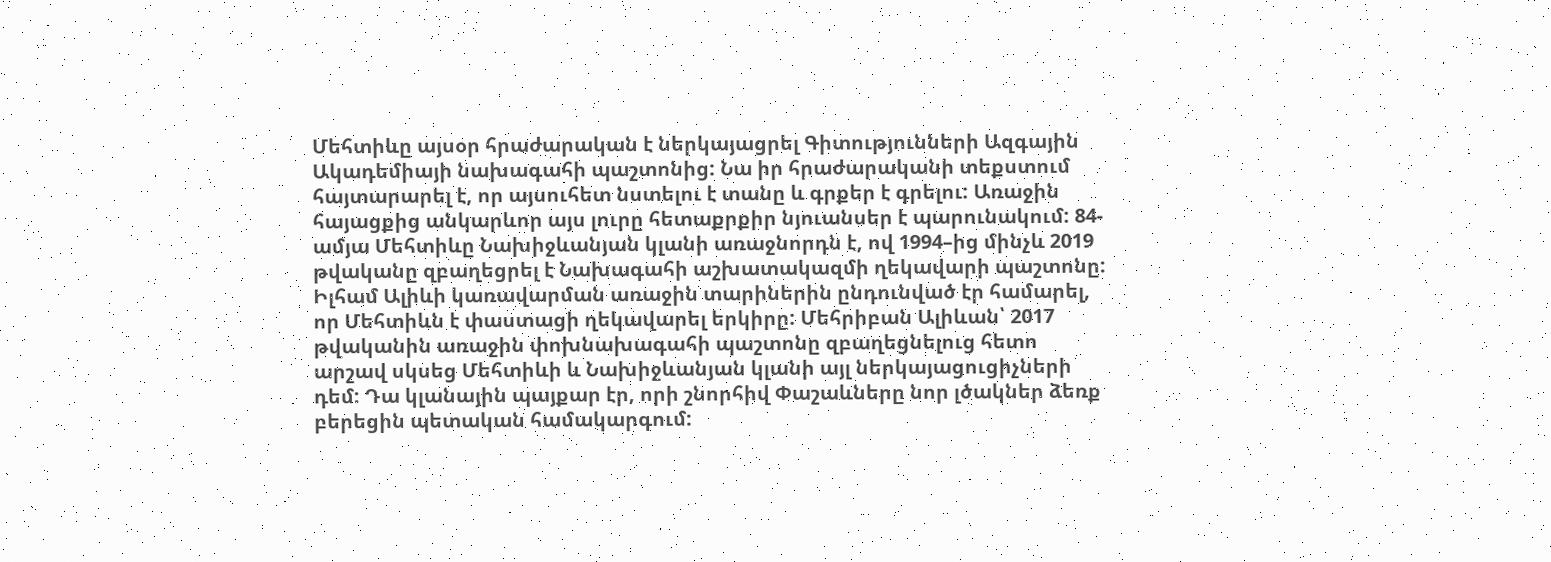Մեհտիևը այսօր հրաժարական է ներկայացրել Գիտությունների Ազգային Ակադեմիայի նախագահի պաշտոնից: Նա իր հրաժարականի տեքստում հայտարարել է, որ այսուհետ նստելու է տանը և գրքեր է գրելու: Առաջին հայացքից անկարևոր այս լուրը հետաքրքիր նյուանսեր է պարունակում: 84-ամյա Մեհտիևը Նախիջևանյան կլանի առաջնորդն է, ով 1994–ից մինչև 2019 թվականը զբաղեցրել է Նախագահի աշխատակազմի ղեկավարի պաշտոնը: Իլհամ Ալիևի կառավարման առաջին տարիներին ընդունված էր համարել, որ Մեհտիևն է փաստացի ղեկավարել երկիրը: Մեհրիբան Ալիևան՝ 2017 թվականին առաջին փոխնախագահի պաշտոնը զբաղեցնելուց հետո արշավ սկսեց Մեհտիևի և Նախիջևանյան կլանի այլ ներկայացուցիչների դեմ: Դա կլանային պայքար էր, որի շնորհիվ Փաշաևները նոր լծակներ ձեռք բերեցին պետական համակարգում: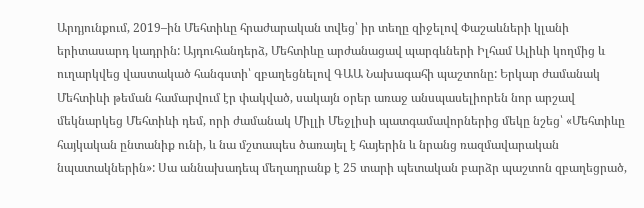Արդյունքում, 2019–ին Մեհտիևը հրաժարական տվեց՝ իր տեղը զիջելով Փաշաևների կլանի երիտասարդ կադրին: Այդուհանդերձ, Մեհտիևը արժանացավ պարգևների Իլհամ Ալիևի կողմից և ուղարկվեց վաստակած հանգստի՝ զբաղեցնելով ԳԱԱ Նախագահի պաշտոնը: Երկար ժամանակ Մեհտիևի թեման համարվում էր փակված, սակայն օրեր առաջ անսպասելիորեն նոր արշավ մեկնարկեց Մեհտիևի դեմ, որի ժամանակ Միլլի Մեջլիսի պատգամավորներից մեկը նշեց՝ «Մեհտիևը հայկական ընտանիք ունի, և նա մշտապես ծառայել է հայերին և նրանց ռազմավարական նպատակներին»: Սա աննախադեպ մեղադրանք է 25 տարի պետական բարձր պաշտոն զբաղեցրած,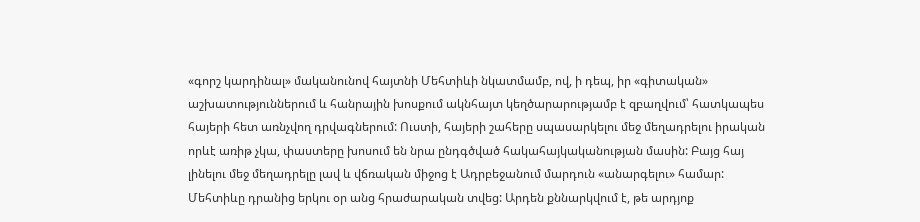«գորշ կարդինալ» մականունով հայտնի Մեհտիևի նկատմամբ, ով, ի դեպ, իր «գիտական» աշխատություններում և հանրային խոսքում ակնհայտ կեղծարարությամբ է զբաղվում՝ հատկապես հայերի հետ առնչվող դրվագներում: Ուստի, հայերի շահերը սպասարկելու մեջ մեղադրելու իրական որևէ առիթ չկա, փաստերը խոսում են նրա ընդգծված հակահայկականության մասին: Բայց հայ լինելու մեջ մեղադրելը լավ և վճռական միջոց է Ադրբեջանում մարդուն «անարգելու» համար: Մեհտիևը դրանից երկու օր անց հրաժարական տվեց: Արդեն քննարկվում է, թե արդյոք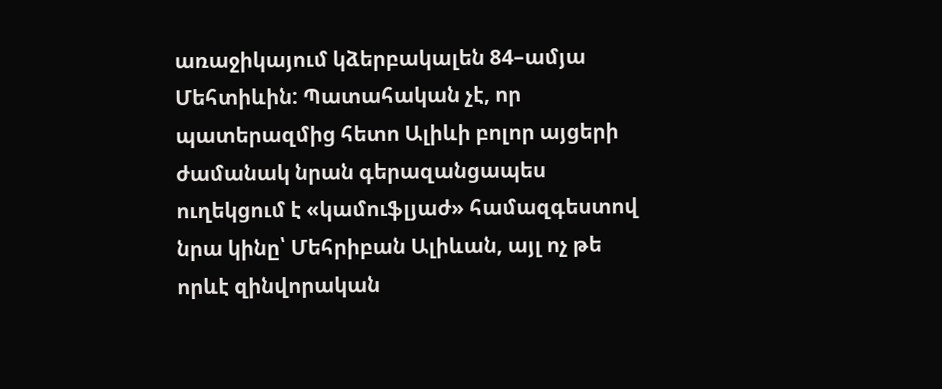առաջիկայում կձերբակալեն 84–ամյա Մեհտիևին: Պատահական չէ, որ պատերազմից հետո Ալիևի բոլոր այցերի ժամանակ նրան գերազանցապես ուղեկցում է «կամուֆլյաժ» համազգեստով նրա կինը՝ Մեհրիբան Ալիևան, այլ ոչ թե որևէ զինվորական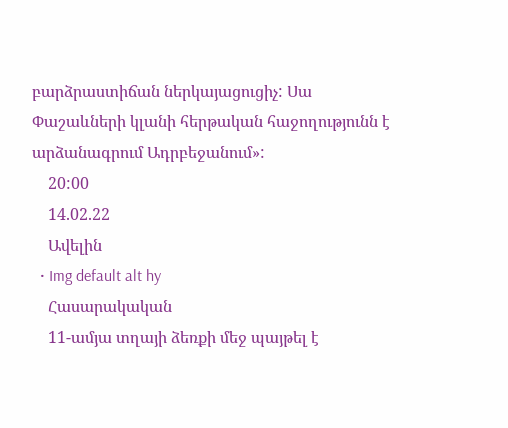բարձրաստիճան ներկայացուցիչ: Սա Փաշաևների կլանի հերթական հաջողությունն է արձանագրում Ադրբեջանում»:
    20:00
    14.02.22
    Ավելին
  • Img default alt hy
    Հասարակական
    11-ամյա տղայի ձեռքի մեջ պայթել է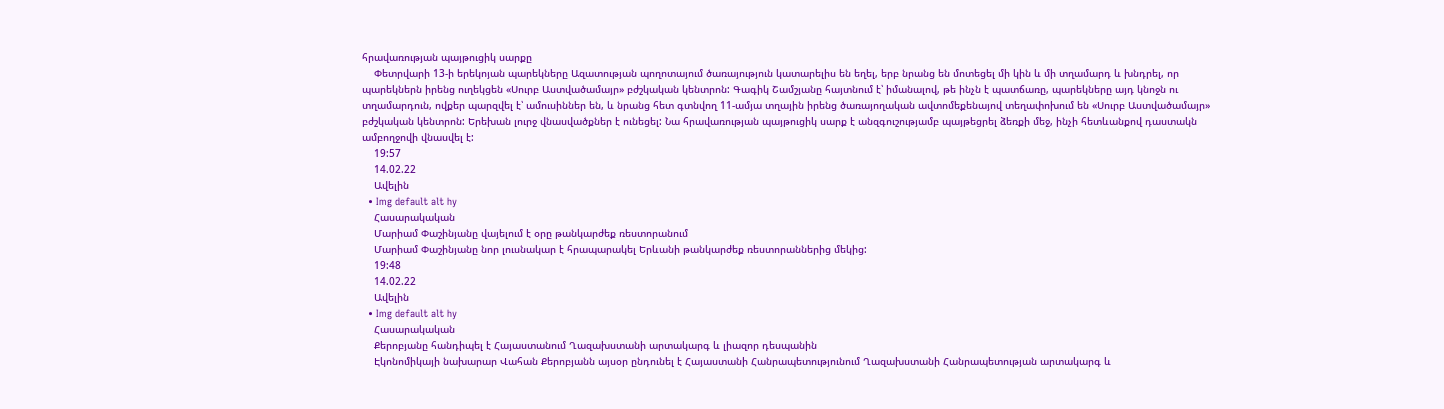հրավառության պայթուցիկ սարքը
    Փետրվարի 13-ի երեկոյան պարեկները Ազատության պողոտայում ծառայություն կատարելիս են եղել, երբ նրանց են մոտեցել մի կին և մի տղամարդ և խնդրել, որ պարեկներն իրենց ուղեկցեն «Սուրբ Աստվածամայր» բժշկական կենտրոն: Գագիկ Շամշյանը հայտնում է՝ իմանալով, թե ինչն է պատճառը, պարեկները այդ կնոջն ու տղամարդուն, ովքեր պարզվել է՝ ամուսիններ են, և նրանց հետ գտնվող 11-ամյա տղային իրենց ծառայողական ավտոմեքենայով տեղափոխում են «Սուրբ Աստվածամայր» բժշկական կենտրոն: Երեխան լուրջ վնասվածքներ է ունեցել: Նա հրավառության պայթուցիկ սարք է անզգուշությամբ պայթեցրել ձեռքի մեջ, ինչի հետևանքով դաստակն ամբողջովի վնասվել է:
    19:57
    14.02.22
    Ավելին
  • Img default alt hy
    Հասարակական
    Մարիամ Փաշինյանը վայելում է օրը թանկարժեք ռեստորանում
    Մարիամ Փաշինյանը նոր լուսնակար է հրապարակել Երևանի թանկարժեք ռեստորաններից մեկից:
    19:48
    14.02.22
    Ավելին
  • Img default alt hy
    Հասարակական
    Քերոբյանը հանդիպել է Հայաստանում Ղազախստանի արտակարգ և լիազոր դեսպանին
    Էկոնոմիկայի նախարար Վահան Քերոբյանն այսօր ընդունել է Հայաստանի Հանրապետությունում Ղազախստանի Հանրապետության արտակարգ և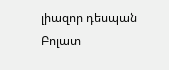լիազոր դեսպան Բոլատ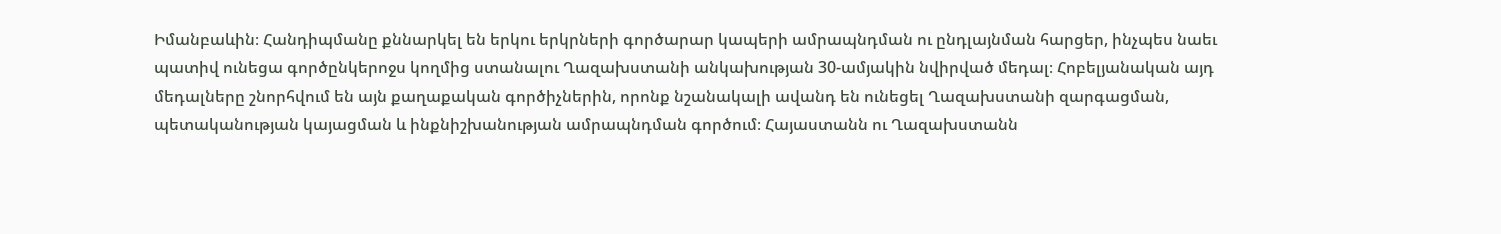Իմանբաևին։ Հանդիպմանը քննարկել են երկու երկրների գործարար կապերի ամրապնդման ու ընդլայնման հարցեր, ինչպես նաեւ պատիվ ունեցա գործընկերոջս կողմից ստանալու Ղազախստանի անկախության 30-ամյակին նվիրված մեդալ։ Հոբելյանական այդ մեդալները շնորհվում են այն քաղաքական գործիչներին, որոնք նշանակալի ավանդ են ունեցել Ղազախստանի զարգացման, պետականության կայացման և ինքնիշխանության ամրապնդման գործում։ Հայաստանն ու Ղազախստանն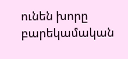ունեն խորը բարեկամական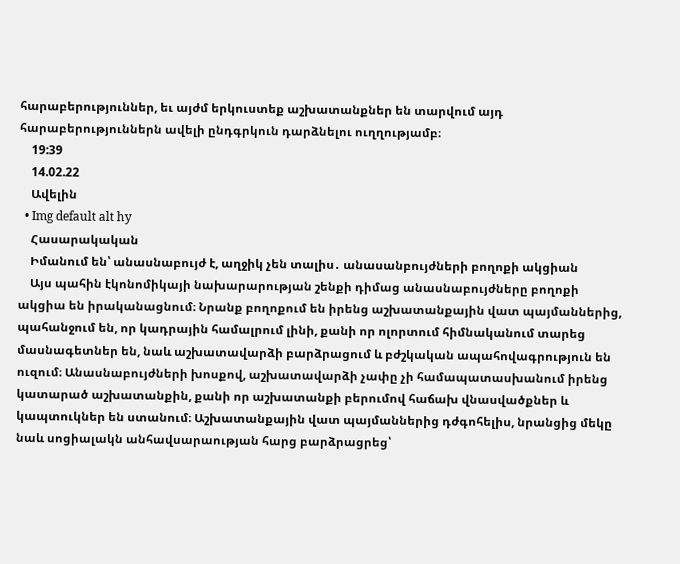հարաբերություններ, եւ այժմ երկուստեք աշխատանքներ են տարվում այդ հարաբերություններն ավելի ընդգրկուն դարձնելու ուղղությամբ։
    19:39
    14.02.22
    Ավելին
  • Img default alt hy
    Հասարակական
    Իմանում են՝ անասնաբույժ է, աղջիկ չեն տալիս․ անասանբույժների բողոքի ակցիան
    Այս պահին էկոնոմիկայի նախարարության շենքի դիմաց անասնաբույժները բողոքի ակցիա են իրականացնում։ Նրանք բողոքում են իրենց աշխատանքային վատ պայմաններից, պահանջում են, որ կադրային համալրում լինի, քանի որ ոլորտում հիմնականում տարեց մասնագետներ են, նաև աշխատավարձի բարձրացում և բժշկական ապահովագրություն են ուզում։ Անասնաբույժների խոսքով, աշխատավարձի չափը չի համապատասխանում իրենց կատարած աշխատանքին, քանի որ աշխատանքի բերումով հաճախ վնասվածքներ և կապտուկներ են ստանում։ Աշխատանքային վատ պայմաններից դժգոհելիս, նրանցից մեկը նաև սոցիալակն անհավսարաության հարց բարձրացրեց՝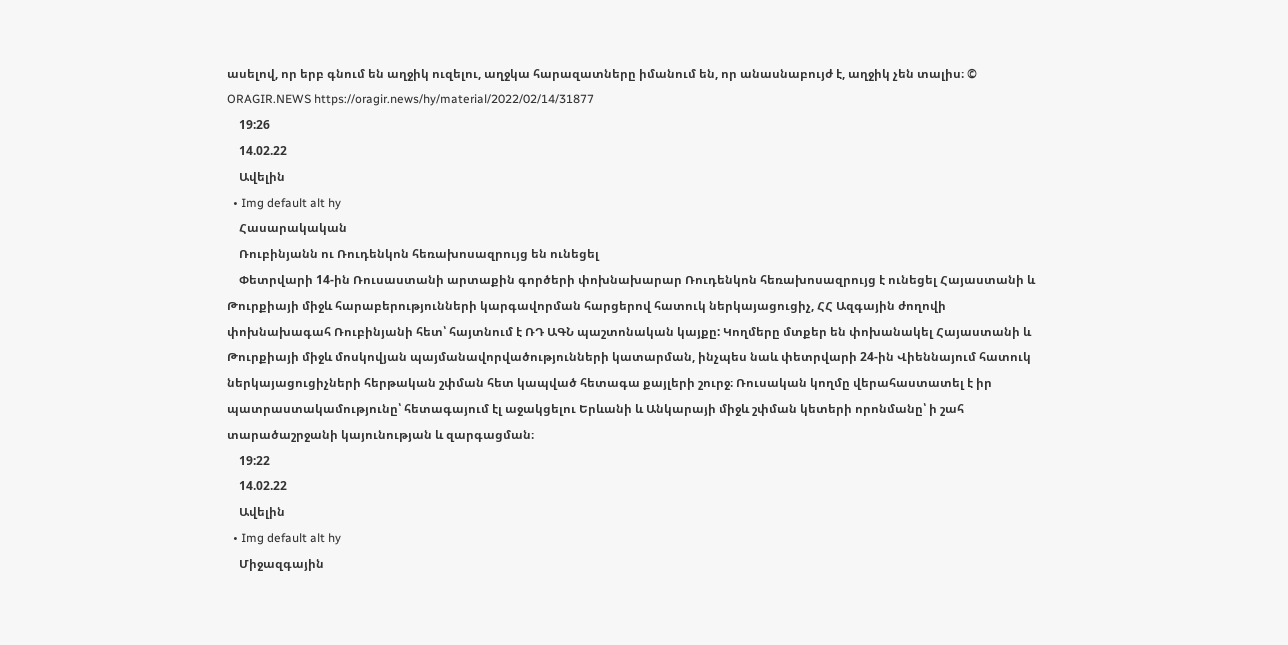ասելով, որ երբ գնում են աղջիկ ուզելու, աղջկա հարազատները իմանում են, որ անասնաբույժ է, աղջիկ չեն տալիս։ © ORAGIR.NEWS https://oragir.news/hy/material/2022/02/14/31877
    19:26
    14.02.22
    Ավելին
  • Img default alt hy
    Հասարակական
    Ռուբինյանն ու Ռուդենկոն հեռախոսազրույց են ունեցել
    Փետրվարի 14-ին Ռուսաստանի արտաքին գործերի փոխնախարար Ռուդենկոն հեռախոսազրույց է ունեցել Հայաստանի և Թուրքիայի միջև հարաբերությունների կարգավորման հարցերով հատուկ ներկայացուցիչ, ՀՀ Ազգային ժողովի փոխնախագահ Ռուբինյանի հետ՝ հայտնում է ՌԴ ԱԳՆ պաշտոնական կայքը: Կողմերը մտքեր են փոխանակել Հայաստանի և Թուրքիայի միջև մոսկովյան պայմանավորվածությունների կատարման, ինչպես նաև փետրվարի 24-ին Վիեննայում հատուկ ներկայացուցիչների հերթական շփման հետ կապված հետագա քայլերի շուրջ։ Ռուսական կողմը վերահաստատել է իր պատրաստակամությունը՝ հետագայում էլ աջակցելու Երևանի և Անկարայի միջև շփման կետերի որոնմանը՝ ի շահ տարածաշրջանի կայունության և զարգացման։
    19:22
    14.02.22
    Ավելին
  • Img default alt hy
    Միջազգային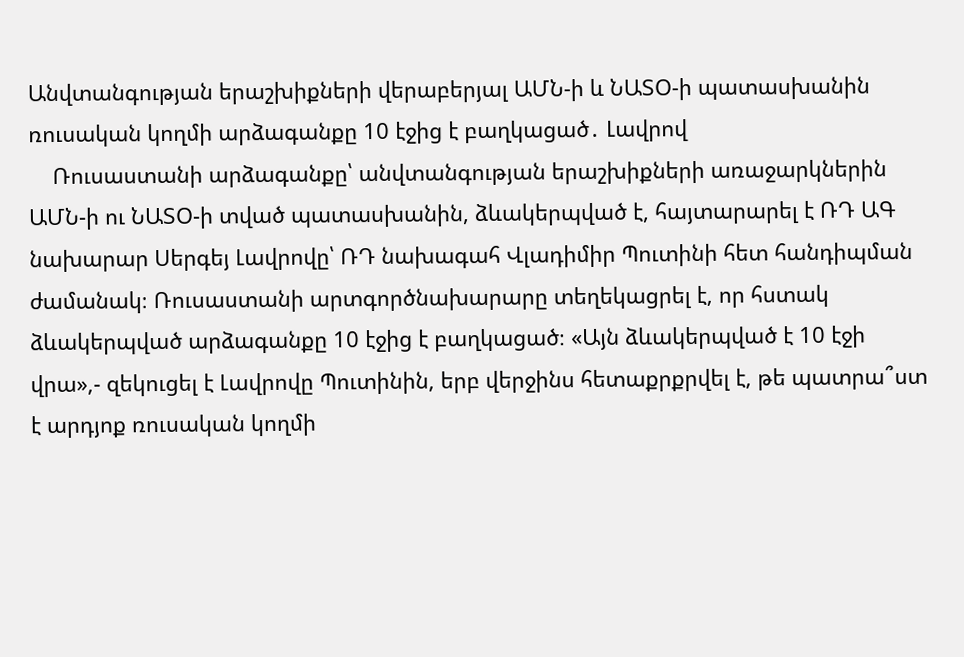Անվտանգության երաշխիքների վերաբերյալ ԱՄՆ-ի և ՆԱՏՕ-ի պատասխանին ռուսական կողմի արձագանքը 10 էջից է բաղկացած․ Լավրով
    Ռուսաստանի արձագանքը՝ անվտանգության երաշխիքների առաջարկներին ԱՄՆ-ի ու ՆԱՏՕ-ի տված պատասխանին, ձևակերպված է, հայտարարել է ՌԴ ԱԳ նախարար Սերգեյ Լավրովը՝ ՌԴ նախագահ Վլադիմիր Պուտինի հետ հանդիպման ժամանակ։ Ռուսաստանի արտգործնախարարը տեղեկացրել է, որ հստակ ձևակերպված արձագանքը 10 էջից է բաղկացած։ «Այն ձևակերպված է 10 էջի վրա»,- զեկուցել է Լավրովը Պուտինին, երբ վերջինս հետաքրքրվել է, թե պատրա՞ստ է արդյոք ռուսական կողմի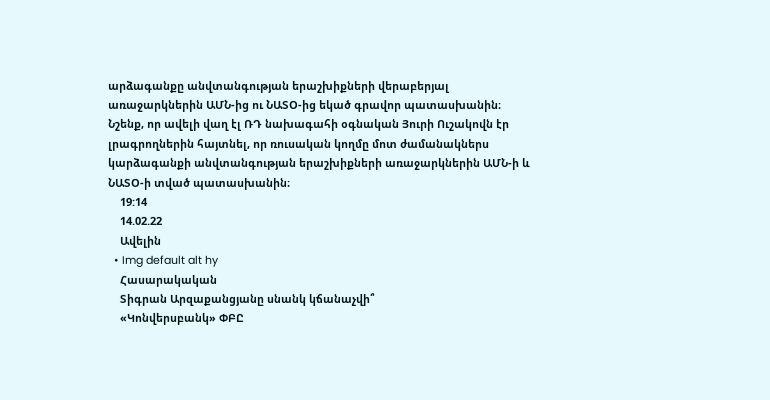արձագանքը անվտանգության երաշխիքների վերաբերյալ առաջարկներին ԱՄՆ-ից ու ՆԱՏՕ-ից եկած գրավոր պատասխանին։ Նշենք, որ ավելի վաղ էլ ՌԴ նախագահի օգնական Յուրի Ուշակովն էր լրագրողներին հայտնել, որ ռուսական կողմը մոտ ժամանակներս կարձագանքի անվտանգության երաշխիքների առաջարկներին ԱՄՆ-ի և ՆԱՏՕ-ի տված պատասխանին։
    19:14
    14.02.22
    Ավելին
  • Img default alt hy
    Հասարակական
    Տիգրան Արզաքանցյանը սնանկ կճանաչվի՞
    «Կոնվերսբանկ» ՓԲԸ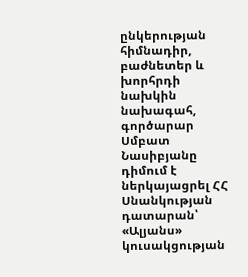ընկերության հիմնադիր, բաժնետեր և խորհրդի նախկին նախագահ, գործարար Սմբատ Նասիբյանը դիմում է ներկայացրել ՀՀ Սնանկության դատարան՝ «Ալյանս» կուսակցության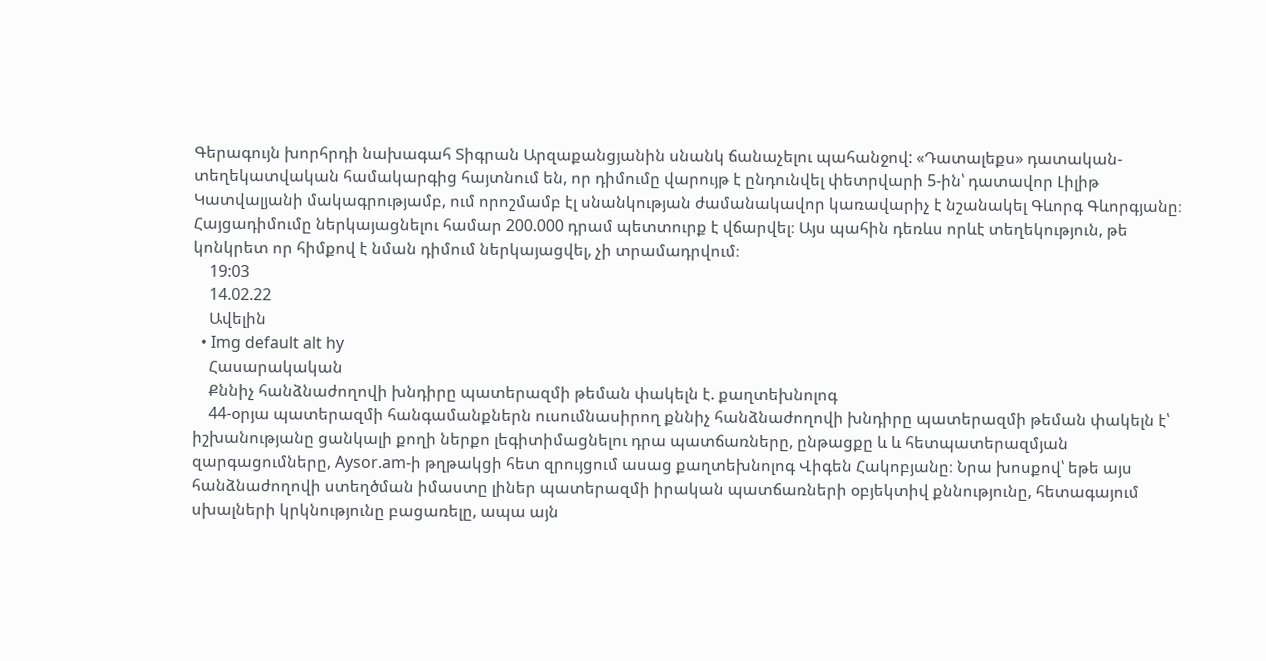Գերագույն խորհրդի նախագահ Տիգրան Արզաքանցյանին սնանկ ճանաչելու պահանջով: «Դատալեքս» դատական-տեղեկատվական համակարգից հայտնում են, որ դիմումը վարույթ է ընդունվել փետրվարի 5-ին՝ դատավոր Լիլիթ Կատվալյանի մակագրությամբ, ում որոշմամբ էլ սնանկության ժամանակավոր կառավարիչ է նշանակել Գևորգ Գևորգյանը։ Հայցադիմումը ներկայացնելու համար 200.000 դրամ պետտուրք է վճարվել։ Այս պահին դեռևս որևէ տեղեկություն, թե կոնկրետ որ հիմքով է նման դիմում ներկայացվել, չի տրամադրվում։
    19:03
    14.02.22
    Ավելին
  • Img default alt hy
    Հասարակական
    Քննիչ հանձնաժողովի խնդիրը պատերազմի թեման փակելն է. քաղտեխնոլոգ
    44-օրյա պատերազմի հանգամանքներն ուսումնասիրող քննիչ հանձնաժողովի խնդիրը պատերազմի թեման փակելն է՝ իշխանությանը ցանկալի քողի ներքո լեգիտիմացնելու դրա պատճառները, ընթացքը և և հետպատերազմյան զարգացումները, Aysor.am-ի թղթակցի հետ զրույցում ասաց քաղտեխնոլոգ Վիգեն Հակոբյանը։ Նրա խոսքով՝ եթե այս հանձնաժողովի ստեղծման իմաստը լիներ պատերազմի իրական պատճառների օբյեկտիվ քննությունը, հետագայում սխալների կրկնությունը բացառելը, ապա այն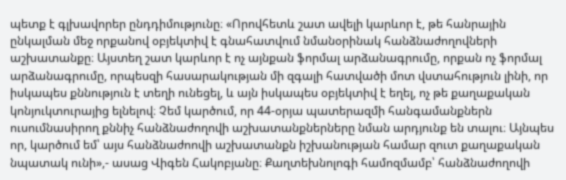պետք է գլխավորեր ընդդիմությունը։ «Որովհետև շատ ավելի կարևոր է, թե հանրային ընկալման մեջ որքանով օբյեկտիվ է գնահատվում նմանօրինակ հանձնաժողովների աշխատանքը։ Այստեղ շատ կարևոր է ոչ այնքան ֆորմալ արձանագրումը, որքան ոչ ֆորմալ արձանագրումը, որպեսզի հասարակության մի զգալի հատվածի մոտ վստահություն լինի, որ իսկապես քննություն է տեղի ունեցել, և այն իսկապես օբյեկտիվ է եղել, ոչ թե քաղաքական կոնյուկտուրայից ելնելով։ Չեմ կարծում, որ 44-օրյա պատերազմի հանգամանքներն ուսումնասիրող քննիչ հանձնաժողովի աշխատանքներները նման արդյունք են տալու։ Այնպես որ, կարծում եմ՝ այս հանձնաժոովի աշխատանքն իշխանության համար զուտ քաղաքական նպատակ ունի»,- ասաց Վիգեն Հակոբյանը։ Քաղտեխնոլոգի համոզմամբ՝ հանձնաժողովի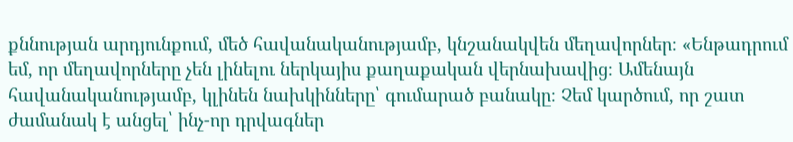քննության արդյունքում, մեծ հավանականությամբ, կնշանակվեն մեղավորներ։ «Ենթադրում եմ, որ մեղավորները չեն լինելու ներկայիս քաղաքական վերնախավից։ Ամենայն հավանականությամբ, կլինեն նախկինները՝ գումարած բանակը։ Չեմ կարծում, որ շատ ժամանակ է անցել՝ ինչ-որ դրվագներ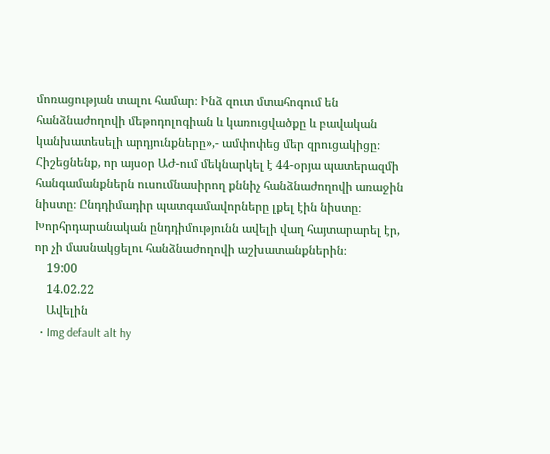մոռացության տալու համար։ Ինձ զուտ մտահոգում են հանձնաժողովի մեթոդոլոգիան և կառուցվածքը և բավական կանխատեսելի արդյունքները»,- ամփոփեց մեր զրուցակիցը։ Հիշեցնենք, որ այսօր ԱԺ-ում մեկնարկել է 44-օրյա պատերազմի հանգամանքներն ուսումնասիրող քննիչ հանձնաժողովի առաջին նիստը։ Ընդդիմադիր պատգամավորները լքել էին նիստը։ Խորհրդարանական ընդդիմությունն ավելի վաղ հայտարարել էր, որ չի մասնակցելու հանձնաժողովի աշխատանքներին։
    19:00
    14.02.22
    Ավելին
  • Img default alt hy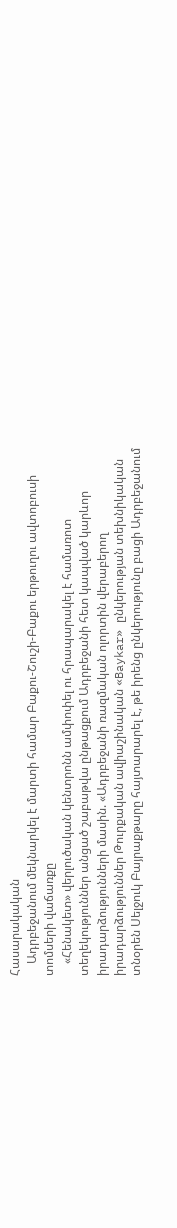Հասարակական
    Ադրբեջանում մեկնարկել է մարտի համար Բաքու-Շուշի-Բաքու երթուղու ավտոբուսի տոմսերի վաճառքը
    «Հենակետ» վերլուծական կենտրոնն ամփոփել ու հրապարակել է համառոտ տեղեկություններ անցած շաբաթվա ընթացքում Ադրբեջանի հետ կապված կարևոր իրադարձությունների մասին. «Ադրբեջանի ռազմական ոլորտին վերաբերող իրադարձություններ Թուրքական ավիաշինական «Baykar» ընկերության տեխնիկական տնօրեն Սելջուկ Բայրաքթարը հայտարարել է, թե իրենց ընկերությունը բացի Ադրբեջանում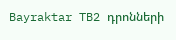Bayraktar TB2 դրոնների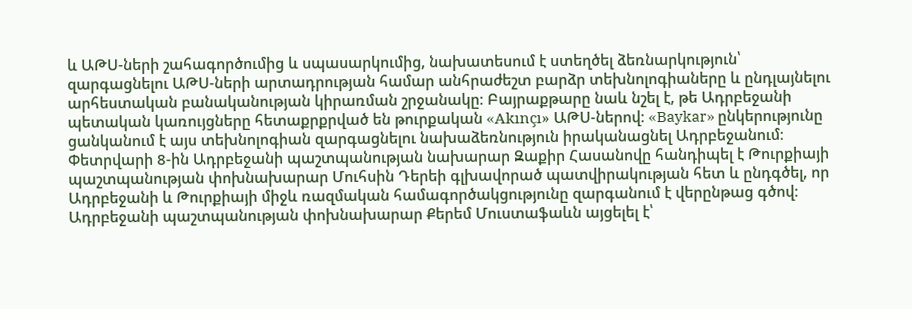և ԱԹՍ-ների շահագործումից և սպասարկումից, նախատեսում է ստեղծել ձեռնարկություն՝ զարգացնելու ԱԹՍ-ների արտադրության համար անհրաժեշտ բարձր տեխնոլոգիաները և ընդլայնելու արհեստական բանականության կիրառման շրջանակը։ Բայրաքթարը նաև նշել է, թե Ադրբեջանի պետական կառույցները հետաքրքրված են թուրքական «Akınçı» ԱԹՍ-ներով։ «Baykar» ընկերությունը ցանկանում է այս տեխնոլոգիան զարգացնելու նախաձեռնություն իրականացնել Ադրբեջանում։ Փետրվարի 8-ին Ադրբեջանի պաշտպանության նախարար Զաքիր Հասանովը հանդիպել է Թուրքիայի պաշտպանության փոխնախարար Մուհսին Դերեի գլխավորած պատվիրակության հետ և ընդգծել, որ Ադրբեջանի և Թուրքիայի միջև ռազմական համագործակցությունը զարգանում է վերընթաց գծով։ Ադրբեջանի պաշտպանության փոխնախարար Քերեմ Մուստաֆաևն այցելել է՝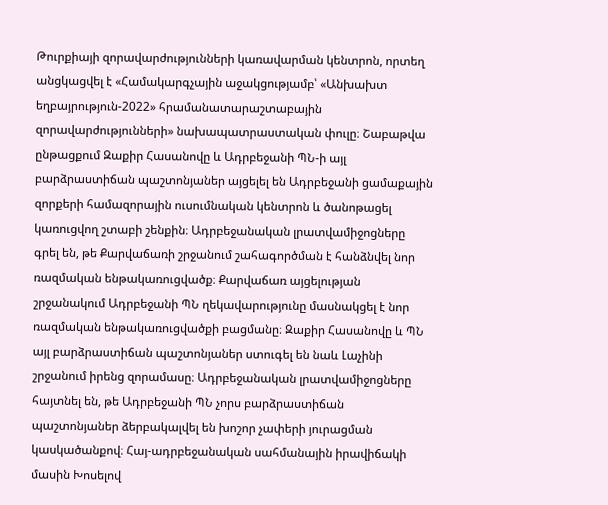Թուրքիայի զորավարժությունների կառավարման կենտրոն, որտեղ անցկացվել է «Համակարգչային աջակցությամբ՝ «Անխախտ եղբայրություն-2022» հրամանատարաշտաբային զորավարժությունների» նախապատրաստական փուլը։ Շաբաթվա ընթացքում Զաքիր Հասանովը և Ադրբեջանի ՊՆ-ի այլ բարձրաստիճան պաշտոնյաներ այցելել են Ադրբեջանի ցամաքային զորքերի համազորային ուսումնական կենտրոն և ծանոթացել կառուցվող շտաբի շենքին։ Ադրբեջանական լրատվամիջոցները գրել են, թե Քարվաճառի շրջանում շահագործման է հանձնվել նոր ռազմական ենթակառուցվածք։ Քարվաճառ այցելության շրջանակում Ադրբեջանի ՊՆ ղեկավարությունը մասնակցել է նոր ռազմական ենթակառուցվածքի բացմանը։ Զաքիր Հասանովը և ՊՆ այլ բարձրաստիճան պաշտոնյաներ ստուգել են նաև Լաչինի շրջանում իրենց զորամասը։ Ադրբեջանական լրատվամիջոցները հայտնել են, թե Ադրբեջանի ՊՆ չորս բարձրաստիճան պաշտոնյաներ ձերբակալվել են խոշոր չափերի յուրացման կասկածանքով։ Հայ-ադրբեջանական սահմանային իրավիճակի մասին Խոսելով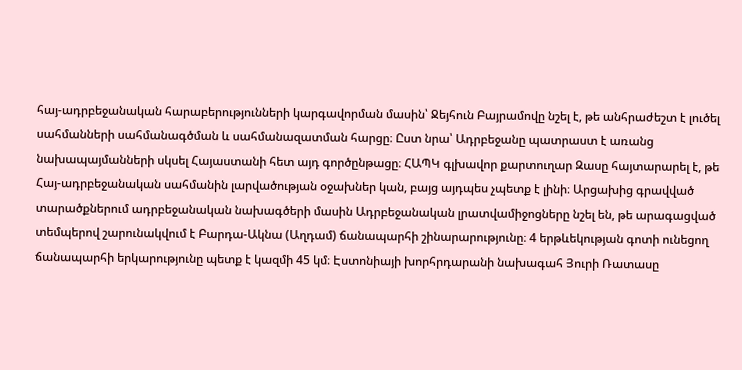հայ-ադրբեջանական հարաբերությունների կարգավորման մասին՝ Ջեյհուն Բայրամովը նշել է, թե անհրաժեշտ է լուծել սահմանների սահմանագծման և սահմանազատման հարցը։ Ըստ նրա՝ Ադրբեջանը պատրաստ է առանց նախապայմանների սկսել Հայաստանի հետ այդ գործընթացը։ ՀԱՊԿ գլխավոր քարտուղար Զասը հայտարարել է, թե Հայ-ադրբեջանական սահմանին լարվածության օջախներ կան, բայց այդպես չպետք է լինի։ Արցախից գրավված տարածքներում ադրբեջանական նախագծերի մասին Ադրբեջանական լրատվամիջոցները նշել են, թե արագացված տեմպերով շարունակվում է Բարդա-Ակնա (Աղդամ) ճանապարհի շինարարությունը։ 4 երթևեկության գոտի ունեցող ճանապարհի երկարությունը պետք է կազմի 45 կմ։ Էստոնիայի խորհրդարանի նախագահ Յուրի Ռատասը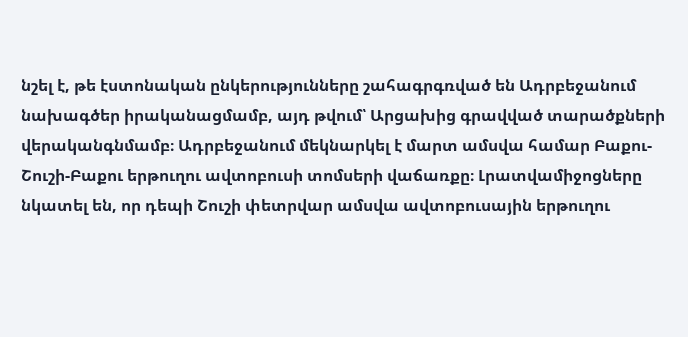նշել է, թե էստոնական ընկերությունները շահագրգռված են Ադրբեջանում նախագծեր իրականացմամբ, այդ թվում՝ Արցախից գրավված տարածքների վերականգնմամբ։ Ադրբեջանում մեկնարկել է մարտ ամսվա համար Բաքու-Շուշի-Բաքու երթուղու ավտոբուսի տոմսերի վաճառքը։ Լրատվամիջոցները նկատել են, որ դեպի Շուշի փետրվար ամսվա ավտոբուսային երթուղու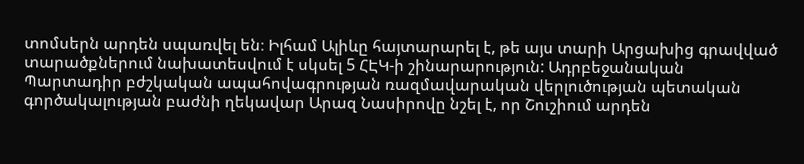տոմսերն արդեն սպառվել են։ Իլհամ Ալիևը հայտարարել է, թե այս տարի Արցախից գրավված տարածքներում նախատեսվում է սկսել 5 ՀԷԿ-ի շինարարություն: Ադրբեջանական Պարտադիր բժշկական ապահովագրության ռազմավարական վերլուծության պետական գործակալության բաժնի ղեկավար Արազ Նասիրովը նշել է, որ Շուշիում արդեն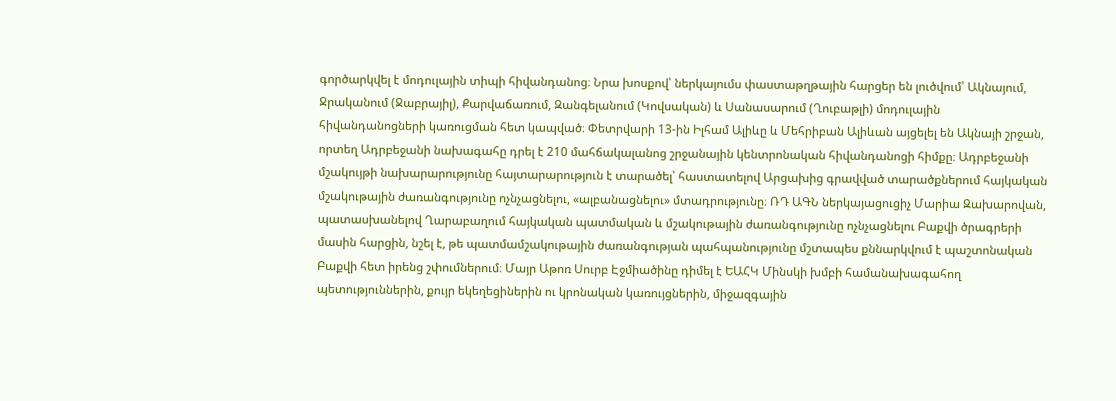գործարկվել է մոդուլային տիպի հիվանդանոց։ Նրա խոսքով՝ ներկայումս փաստաթղթային հարցեր են լուծվում՝ Ակնայում, Ջրականում (Ջաբրայիլ), Քարվաճառում, Զանգելանում (Կովսական) և Սանասարում (Ղուբաթլի) մոդուլային հիվանդանոցների կառուցման հետ կապված։ Փետրվարի 13-ին Իլհամ Ալիևը և Մեհրիբան Ալիևան այցելել են Ակնայի շրջան, որտեղ Ադրբեջանի նախագահը դրել է 210 մահճակալանոց շրջանային կենտրոնական հիվանդանոցի հիմքը։ Ադրբեջանի մշակույթի նախարարությունը հայտարարություն է տարածել՝ հաստատելով Արցախից գրավված տարածքներում հայկական մշակութային ժառանգությունը ոչնչացնելու, «ալբանացնելու» մտադրությունը։ ՌԴ ԱԳՆ ներկայացուցիչ Մարիա Զախարովան, պատասխանելով Ղարաբաղում հայկական պատմական և մշակութային ժառանգությունը ոչնչացնելու Բաքվի ծրագրերի մասին հարցին, նշել է, թե պատմամշակութային ժառանգության պահպանությունը մշտապես քննարկվում է պաշտոնական Բաքվի հետ իրենց շփումներում։ Մայր Աթոռ Սուրբ Էջմիածինը դիմել է ԵԱՀԿ Մինսկի խմբի համանախագահող պետություններին, քույր եկեղեցիներին ու կրոնական կառույցներին, միջազգային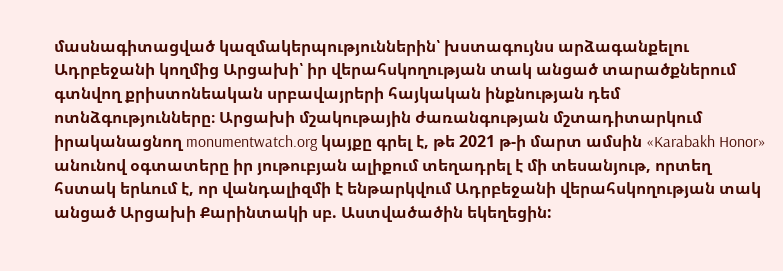մասնագիտացված կազմակերպություններին՝ խստագույնս արձագանքելու Ադրբեջանի կողմից Արցախի՝ իր վերահսկողության տակ անցած տարածքներում գտնվող քրիստոնեական սրբավայրերի հայկական ինքնության դեմ ոտնձգությունները։ Արցախի մշակութային ժառանգության մշտադիտարկում իրականացնող monumentwatch.org կայքը գրել է, թե 2021 թ-ի մարտ ամսին «Karabakh Honor» անունով օգտատերը իր յութուբյան ալիքում տեղադրել է մի տեսանյութ, որտեղ հստակ երևում է, որ վանդալիզմի է ենթարկվում Ադրբեջանի վերահսկողության տակ անցած Արցախի Քարինտակի սբ. Աստվածածին եկեղեցին: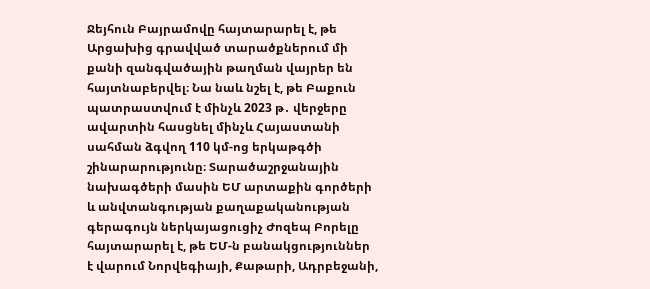Ջեյհուն Բայրամովը հայտարարել է, թե Արցախից գրավված տարածքներում մի քանի զանգվածային թաղման վայրեր են հայտնաբերվել։ Նա նաև նշել է, թե Բաքուն պատրաստվում է մինչև 2023 թ․ վերջերը ավարտին հասցնել մինչև Հայաստանի սահման ձգվող 110 կմ-ոց երկաթգծի շինարարությունը։ Տարածաշրջանային նախագծերի մասին ԵՄ արտաքին գործերի և անվտանգության քաղաքականության գերագույն ներկայացուցիչ Ժոզեպ Բորելը հայտարարել է, թե ԵՄ-ն բանակցություններ է վարում Նորվեգիայի, Քաթարի, Ադրբեջանի,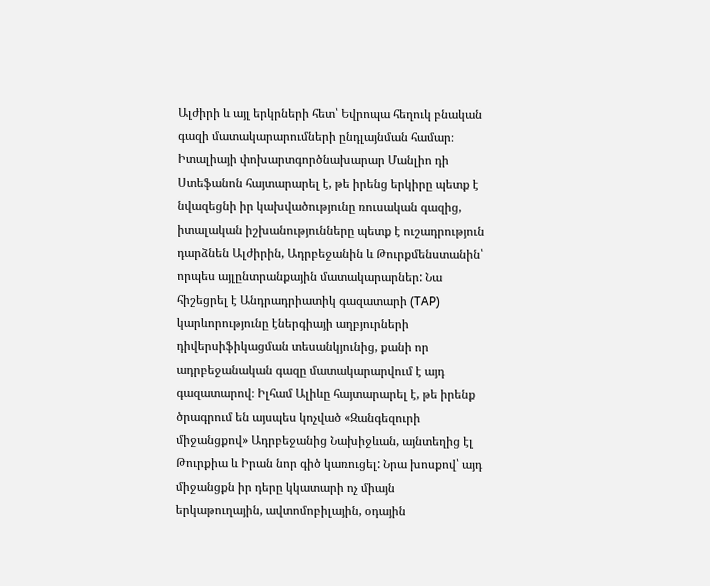Ալժիրի և այլ երկրների հետ՝ Եվրոպա հեղուկ բնական գազի մատակարարումների ընդլայնման համար։ Իտալիայի փոխարտգործնախարար Մանլիո դի Ստեֆանոն հայտարարել է, թե իրենց երկիրը պետք է նվազեցնի իր կախվածությունը ռուսական գազից, իտալական իշխանությունները պետք է ուշադրություն դարձնեն Ալժիրին, Ադրբեջանին և Թուրքմենստանին՝ որպես այլընտրանքային մատակարարներ: Նա հիշեցրել է Անդրադրիատիկ գազատարի (TAP) կարևորությունը էներգիայի աղբյուրների դիվերսիֆիկացման տեսանկյունից, քանի որ ադրբեջանական գազը մատակարարվում է այդ գազատարով։ Իլհամ Ալիևը հայտարարել է, թե իրենք ծրագրում են այսպես կոչված «Զանգեզուրի միջանցքով» Ադրբեջանից Նախիջևան, այնտեղից էլ Թուրքիա և Իրան նոր գիծ կառուցել: Նրա խոսքով՝ այդ միջանցքն իր դերը կկատարի ոչ միայն երկաթուղային, ավտոմոբիլային, օդային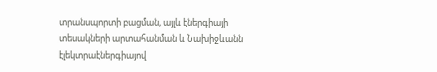տրանսպորտի բացման, այլև էներգիայի տեսակների արտահանման և Նախիջևանն էլեկտրաէներգիայով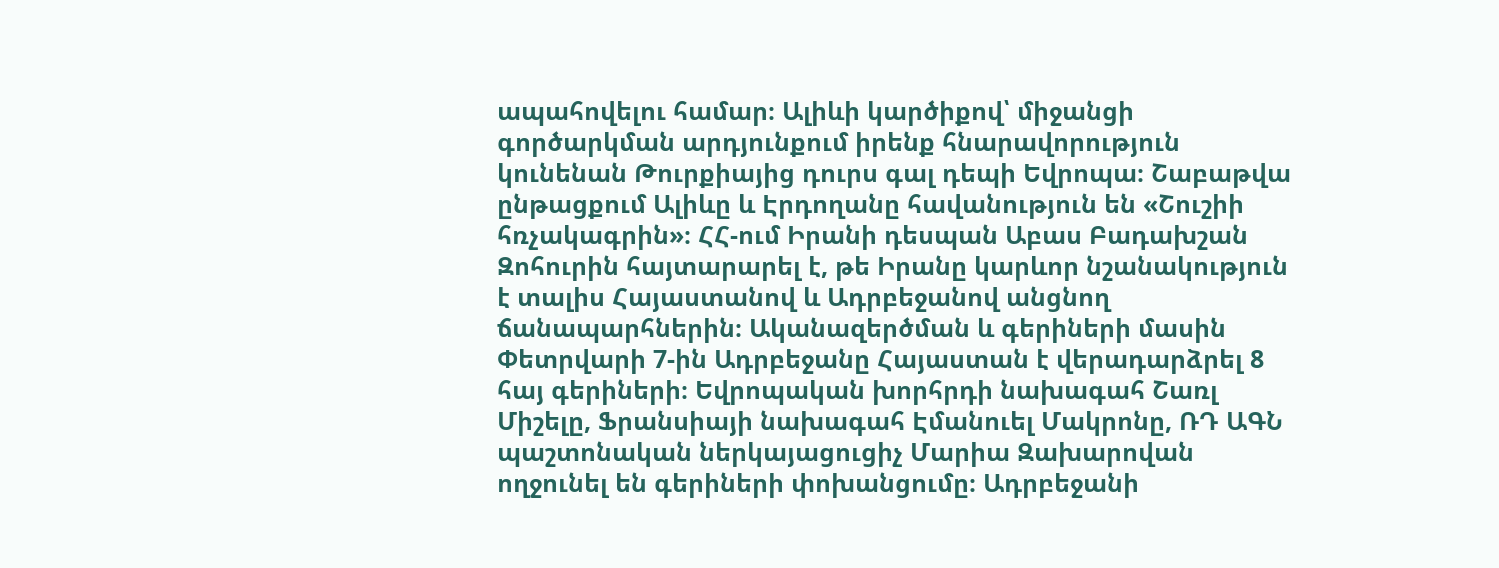ապահովելու համար։ Ալիևի կարծիքով՝ միջանցի գործարկման արդյունքում իրենք հնարավորություն կունենան Թուրքիայից դուրս գալ դեպի Եվրոպա։ Շաբաթվա ընթացքում Ալիևը և Էրդողանը հավանություն են «Շուշիի հռչակագրին»։ ՀՀ-ում Իրանի դեսպան Աբաս Բադախշան Զոհուրին հայտարարել է, թե Իրանը կարևոր նշանակություն է տալիս Հայաստանով և Ադրբեջանով անցնող ճանապարհներին։ Ականազերծման և գերիների մասին Փետրվարի 7-ին Ադրբեջանը Հայաստան է վերադարձրել 8 հայ գերիների։ Եվրոպական խորհրդի նախագահ Շառլ Միշելը, Ֆրանսիայի նախագահ Էմանուել Մակրոնը, ՌԴ ԱԳՆ պաշտոնական ներկայացուցիչ Մարիա Զախարովան ողջունել են գերիների փոխանցումը։ Ադրբեջանի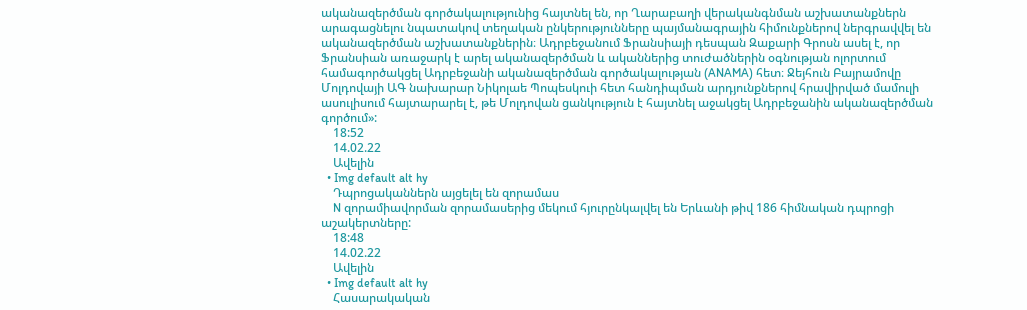ականազերծման գործակալությունից հայտնել են, որ Ղարաբաղի վերականգնման աշխատանքներն արագացնելու նպատակով տեղական ընկերությունները պայմանագրային հիմունքներով ներգրավվել են ականազերծման աշխատանքներին։ Ադրբեջանում Ֆրանսիայի դեսպան Զաքարի Գրոսն ասել է, որ Ֆրանսիան առաջարկ է արել ականազերծման և ականներից տուժածներին օգնության ոլորտում համագործակցել Ադրբեջանի ականազերծման գործակալության (ANAMA) հետ։ Ջեյհուն Բայրամովը Մոլդովայի ԱԳ նախարար Նիկոլաե Պոպեսկուի հետ հանդիպման արդյունքներով հրավիրված մամուլի ասուլիսում հայտարարել է, թե Մոլդովան ցանկություն է հայտնել աջակցել Ադրբեջանին ականազերծման գործում»:
    18:52
    14.02.22
    Ավելին
  • Img default alt hy
    Դպրոցականներն այցելել են զորամաս
    N զորամիավորման զորամասերից մեկում հյուրընկալվել են Երևանի թիվ 186 հիմնական դպրոցի աշակերտները:
    18:48
    14.02.22
    Ավելին
  • Img default alt hy
    Հասարակական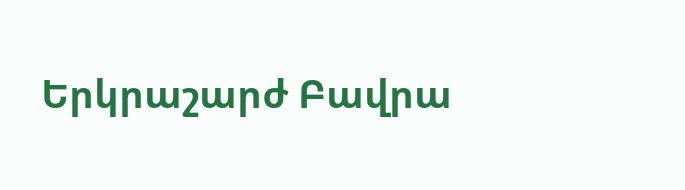Երկրաշարժ Բավրա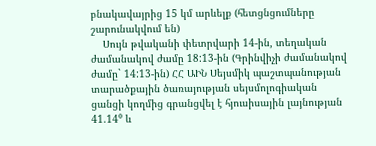բնակավայրից 15 կմ արևելք (հետցնցումները շարունակվում են)
    Սույն թվականի փետրվարի 14-ին, տեղական ժամանակով ժամը 18:13-ին (Գրինվիչի ժամանակով ժամը` 14:13-ին) ՀՀ ԱԻՆ Սեյսմիկ պաշտպանության տարածքային ծառայության սեյսմոլոգիական ցանցի կողմից գրանցվել է հյուսիսային լայնության 41.14⁰ և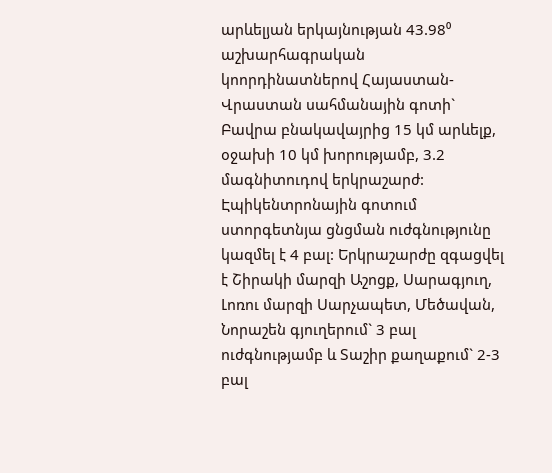արևելյան երկայնության 43.98⁰ աշխարհագրական կոորդինատներով Հայաստան-Վրաստան սահմանային գոտի` Բավրա բնակավայրից 15 կմ արևելք, օջախի 10 կմ խորությամբ, 3.2 մագնիտուդով երկրաշարժ: Էպիկենտրոնային գոտում ստորգետնյա ցնցման ուժգնությունը կազմել է 4 բալ: Երկրաշարժը զգացվել է Շիրակի մարզի Աշոցք, Սարագյուղ, Լոռու մարզի Սարչապետ, Մեծավան, Նորաշեն գյուղերում` 3 բալ ուժգնությամբ և Տաշիր քաղաքում` 2-3 բալ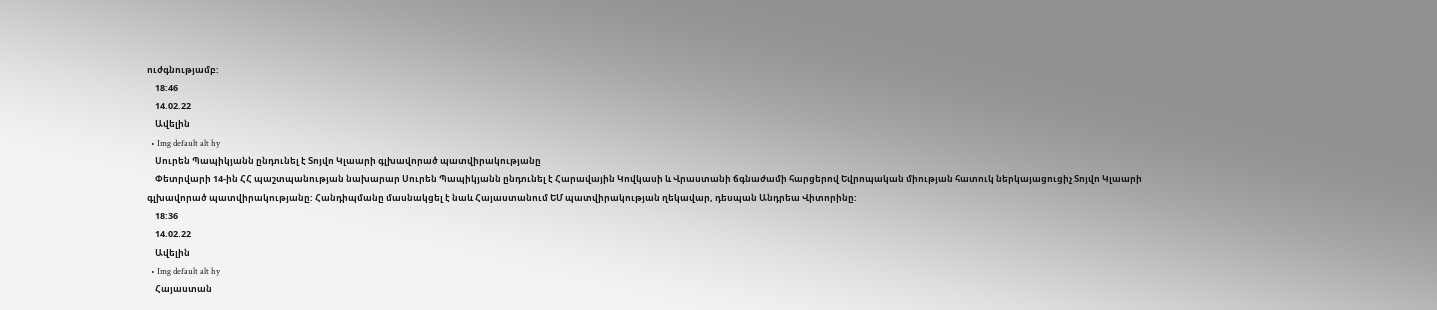ուժգնությամբ:
    18:46
    14.02.22
    Ավելին
  • Img default alt hy
    Սուրեն Պապիկյանն ընդունել է Տոյվո Կլաարի գլխավորած պատվիրակությանը
    Փետրվարի 14-ին ՀՀ պաշտպանության նախարար Սուրեն Պապիկյանն ընդունել է Հարավային Կովկասի և Վրաստանի ճգնաժամի հարցերով Եվրոպական միության հատուկ ներկայացուցիչ Տոյվո Կլաարի գլխավորած պատվիրակությանը: Հանդիպմանը մասնակցել է նաև Հայաստանում ԵՄ պատվիրակության ղեկավար, դեսպան Անդրեա Վիտորինը:
    18:36
    14.02.22
    Ավելին
  • Img default alt hy
    Հայաստան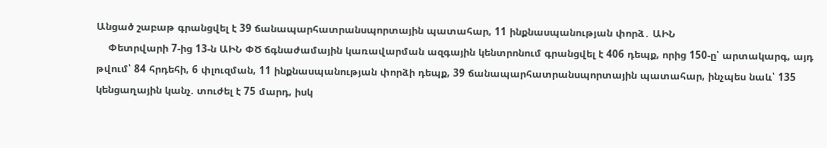Անցած շաբաթ գրանցվել է 39 ճանապարհատրանսպորտային պատահար, 11 ինքնասպանության փորձ․ ԱԻՆ
    Փետրվարի 7-ից 13-ն ԱԻՆ ՓԾ ճգնաժամային կառավարման ազգային կենտրոնում գրանցվել է 406 դեպք, որից 150-ը՝ արտակարգ, այդ թվում՝ 84 հրդեհի, 6 փլուզման, 11 ինքնասպանության փորձի դեպք, 39 ճանապարհատրանսպորտային պատահար, ինչպես նաև՝ 135 կենցաղային կանչ. տուժել է 75 մարդ, իսկ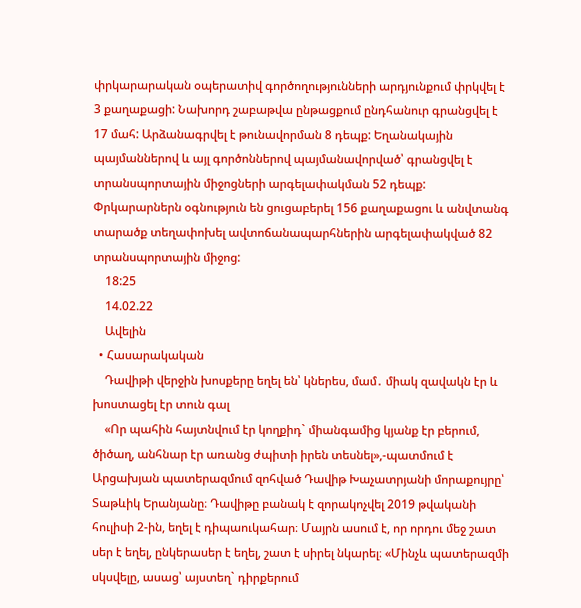փրկարարական օպերատիվ գործողությունների արդյունքում փրկվել է 3 քաղաքացի: Նախորդ շաբաթվա ընթացքում ընդհանուր գրանցվել է 17 մահ: Արձանագրվել է թունավորման 8 դեպք: Եղանակային պայմաններով և այլ գործոններով պայմանավորված՝ գրանցվել է տրանսպորտային միջոցների արգելափակման 52 դեպք: Փրկարարներն օգնություն են ցուցաբերել 156 քաղաքացու և անվտանգ տարածք տեղափոխել ավտոճանապարհներին արգելափակված 82 տրանսպորտային միջոց:
    18:25
    14.02.22
    Ավելին
  • Հասարակական
    Դավիթի վերջին խոսքերը եղել են՝ կներես, մամ․ միակ զավակն էր և խոստացել էր տուն գալ
    «Որ պահին հայտնվում էր կողքիդ` միանգամից կյանք էր բերում, ծիծաղ, անհնար էր առանց ժպիտի իրեն տեսնել»,-պատմում է Արցախյան պատերազմում զոհված Դավիթ Խաչատրյանի մորաքույրը՝ Տաթևիկ Երանյանը։ Դավիթը բանակ է զորակոչվել 2019 թվականի հուլիսի 2-ին, եղել է դիպաուկահար։ Մայրն ասում է, որ որդու մեջ շատ սեր է եղել, ընկերասեր է եղել, շատ է սիրել նկարել։ «Մինչև պատերազմի սկսվելը, ասաց՝ այստեղ` դիրքերում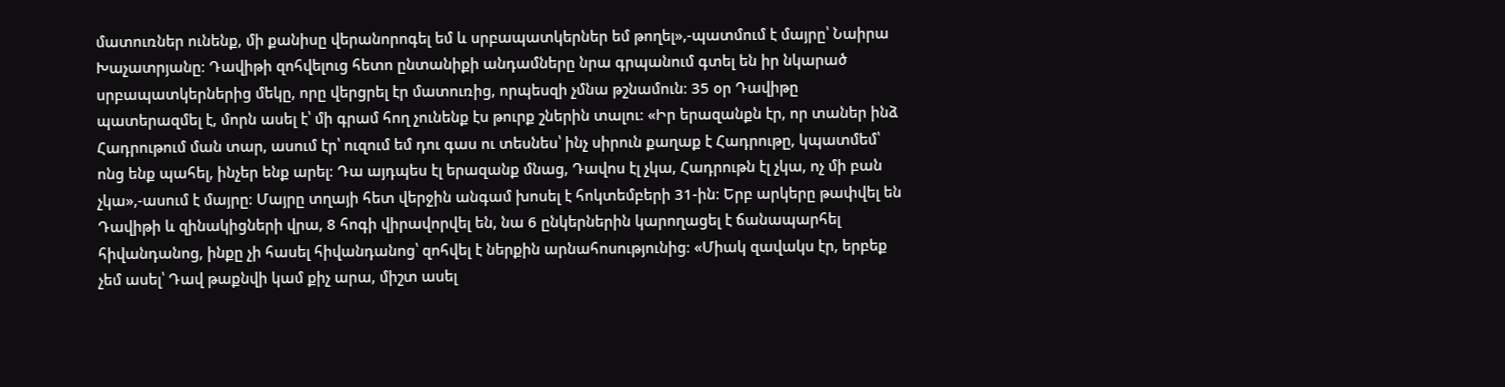մատուռներ ունենք, մի քանիսը վերանորոգել եմ և սրբապատկերներ եմ թողել»,-պատմում է մայրը՝ Նաիրա Խաչատրյանը։ Դավիթի զոհվելուց հետո ընտանիքի անդամները նրա գրպանում գտել են իր նկարած սրբապատկերներից մեկը, որը վերցրել էր մատուռից, որպեսզի չմնա թշնամուն։ 35 օր Դավիթը պատերազմել է, մորն ասել է՝ մի գրամ հող չունենք էս թուրք շներին տալու։ «Իր երազանքն էր, որ տաներ ինձ Հադրութում ման տար, ասում էր՝ ուզում եմ դու գաս ու տեսնես՝ ինչ սիրուն քաղաք է Հադրութը, կպատմեմ՝ ոնց ենք պահել, ինչեր ենք արել։ Դա այդպես էլ երազանք մնաց, Դավոս էլ չկա, Հադրութն էլ չկա, ոչ մի բան չկա»,-ասում է մայրը։ Մայրը տղայի հետ վերջին անգամ խոսել է հոկտեմբերի 31-ին։ Երբ արկերը թափվել են Դավիթի և զինակիցների վրա, 8 հոգի վիրավորվել են, նա 6 ընկերներին կարողացել է ճանապարհել հիվանդանոց, ինքը չի հասել հիվանդանոց՝ զոհվել է ներքին արնահոսությունից։ «Միակ զավակս էր, երբեք չեմ ասել՝ Դավ թաքնվի կամ քիչ արա, միշտ ասել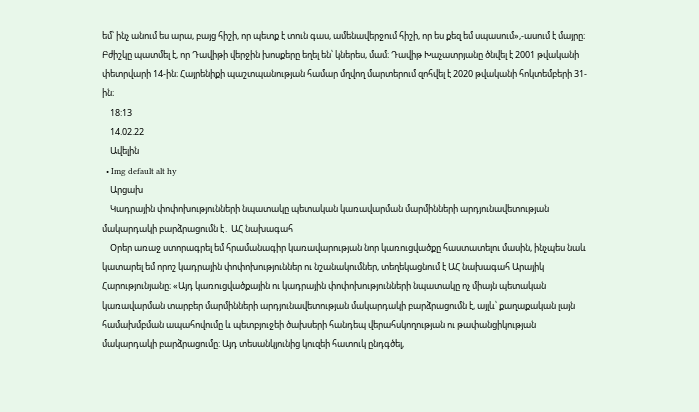եմ՝ ինչ անում ես արա, բայց հիշի, որ պետք է տուն գաս, ամենավերջում հիշի, որ ես քեզ եմ սպասում»,-ասում է մայրը։ Բժիշկը պատմել է, որ Դավիթի վերջին խոսքերը եղել են՝ կներես, մամ։ Դավիթ Խաչատրյանը ծնվել է 2001 թվականի փետրվարի 14-ին։ Հայրենիքի պաշտպանության համար մղվող մարտերում զոհվել է 2020 թվականի հոկտեմբերի 31-ին։
    18:13
    14.02.22
    Ավելին
  • Img default alt hy
    Արցախ
    Կադրային փոփոխությունների նպատակը պետական կառավարման մարմինների արդյունավետության մակարդակի բարձրացումն է․ ԱՀ նախագահ
    Օրեր առաջ ստորագրել եմ հրամանագիր կառավարության նոր կառուցվածքը հաստատելու մասին, ինչպես նաև կատարել եմ որոշ կադրային փոփոխություններ ու նշանակումներ, տեղեկացնում է ԱՀ նախագահ Արայիկ Հարությունյանը։ «Այդ կառուցվածքային ու կադրային փոփոխությունների նպատակը ոչ միայն պետական կառավարման տարբեր մարմինների արդյունավետության մակարդակի բարձրացումն է, այլև՝ քաղաքական լայն համախմբման ապահովումը և պետբյուջեի ծախսերի հանդեպ վերահսկողության ու թափանցիկության մակարդակի բարձրացումը: Այդ տեսանկյունից կուզեի հատուկ ընդգծել,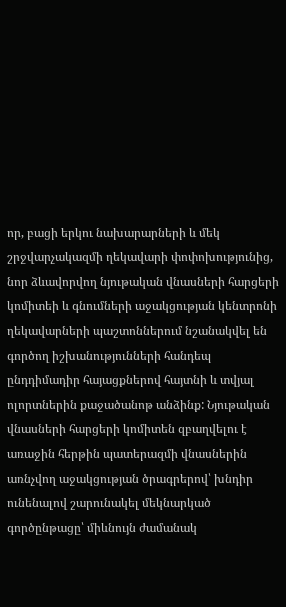որ, բացի երկու նախարարների և մեկ շրջվարչակազմի ղեկավարի փոփոխությունից, նոր ձևավորվող նյութական վնասների հարցերի կոմիտեի և գնումների աջակցության կենտրոնի ղեկավարների պաշտոններում նշանակվել են գործող իշխանությունների հանդեպ ընդդիմադիր հայացքներով հայտնի և տվյալ ոլորտներին քաջածանոթ անձինք: Նյութական վնասների հարցերի կոմիտեն զբաղվելու է առաջին հերթին պատերազմի վնասներին առնչվող աջակցության ծրագրերով՝ խնդիր ունենալով շարունակել մեկնարկած գործընթացը՝ միևնույն ժամանակ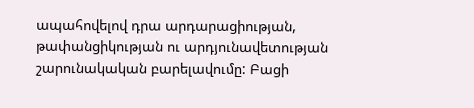ապահովելով դրա արդարացիության, թափանցիկության ու արդյունավետության շարունակական բարելավումը: Բացի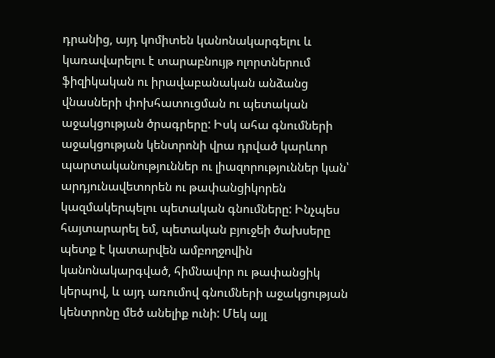դրանից, այդ կոմիտեն կանոնակարգելու և կառավարելու է տարաբնույթ ոլորտներում ֆիզիկական ու իրավաբանական անձանց վնասների փոխհատուցման ու պետական աջակցության ծրագրերը: Իսկ ահա գնումների աջակցության կենտրոնի վրա դրված կարևոր պարտականություններ ու լիազորություններ կան՝ արդյունավետորեն ու թափանցիկորեն կազմակերպելու պետական գնումները: Ինչպես հայտարարել եմ, պետական բյուջեի ծախսերը պետք է կատարվեն ամբողջովին կանոնակարգված, հիմնավոր ու թափանցիկ կերպով, և այդ առումով գնումների աջակցության կենտրոնը մեծ անելիք ունի: Մեկ այլ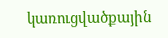կառուցվածքային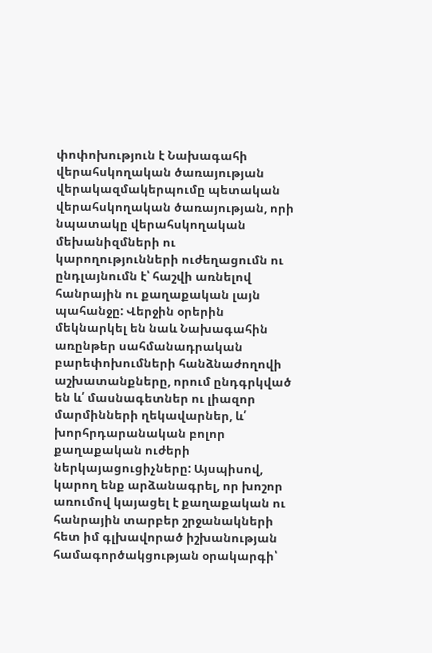փոփոխություն է Նախագահի վերահսկողական ծառայության վերակազմակերպումը պետական վերահսկողական ծառայության, որի նպատակը վերահսկողական մեխանիզմների ու կարողությունների ուժեղացումն ու ընդլայնումն է՝ հաշվի առնելով հանրային ու քաղաքական լայն պահանջը: Վերջին օրերին մեկնարկել են նաև Նախագահին առընթեր սահմանադրական բարեփոխումների հանձնաժողովի աշխատանքները, որում ընդգրկված են և՛ մասնագետներ ու լիազոր մարմինների ղեկավարներ, և՛ խորհրդարանական բոլոր քաղաքական ուժերի ներկայացուցիչները: Այսպիսով, կարող ենք արձանագրել, որ խոշոր առումով կայացել է քաղաքական ու հանրային տարբեր շրջանակների հետ իմ գլխավորած իշխանության համագործակցության օրակարգի՝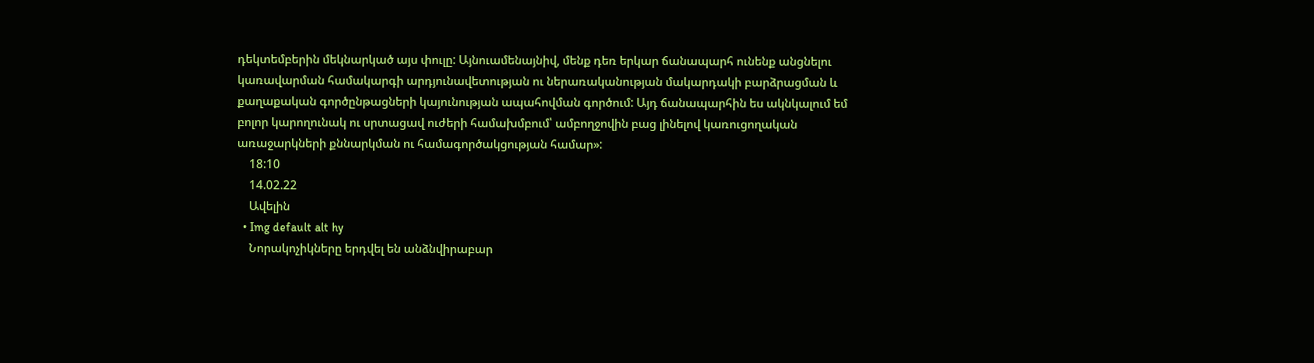դեկտեմբերին մեկնարկած այս փուլը: Այնուամենայնիվ, մենք դեռ երկար ճանապարհ ունենք անցնելու կառավարման համակարգի արդյունավետության ու ներառականության մակարդակի բարձրացման և քաղաքական գործընթացների կայունության ապահովման գործում: Այդ ճանապարհին ես ակնկալում եմ բոլոր կարողունակ ու սրտացավ ուժերի համախմբում՝ ամբողջովին բաց լինելով կառուցողական առաջարկների քննարկման ու համագործակցության համար»:
    18:10
    14.02.22
    Ավելին
  • Img default alt hy
    Նորակոչիկները երդվել են անձնվիրաբար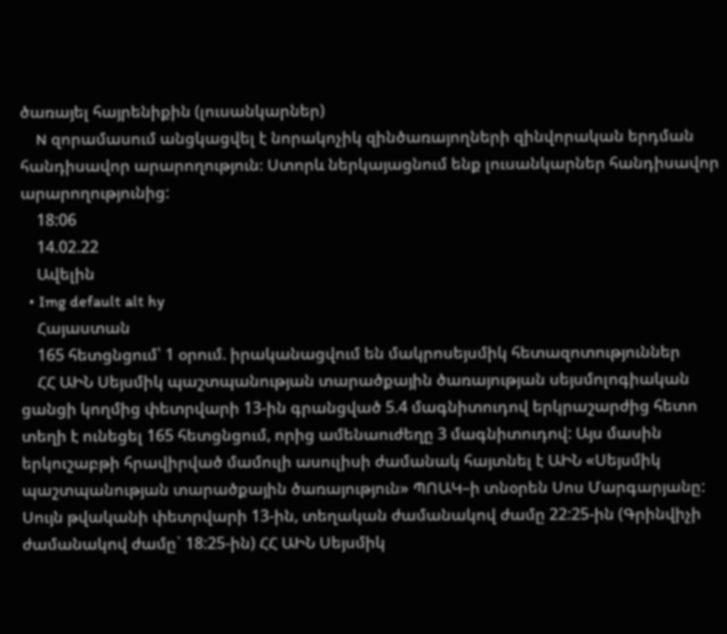ծառայել հայրենիքին (լուսանկարներ)
    N զորամասում անցկացվել է նորակոչիկ զինծառայողների զինվորական երդման հանդիսավոր արարողություն։ Ստորև ներկայացնում ենք լուսանկարներ հանդիսավոր արարողությունից:
    18:06
    14.02.22
    Ավելին
  • Img default alt hy
    Հայաստան
    165 հետցնցում՝ 1 օրում. իրականացվում են մակրոսեյսմիկ հետազոտություններ
    ՀՀ ԱԻՆ Սեյսմիկ պաշտպանության տարածքային ծառայության սեյսմոլոգիական ցանցի կողմից փետրվարի 13-ին գրանցված 5.4 մագնիտուդով երկրաշարժից հետո տեղի է ունեցել 165 հետցնցում, որից ամենաուժեղը 3 մագնիտուդով: Այս մասին երկուշաբթի հրավիրված մամուլի ասուլիսի ժամանակ հայտնել է ԱԻՆ «Սեյսմիկ պաշտպանության տարածքային ծառայություն» ՊՈԱԿ–ի տնօրեն Սոս Մարգարյանը: Սույն թվականի փետրվարի 13-ին, տեղական ժամանակով ժամը 22:25-ին (Գրինվիչի ժամանակով ժամը` 18:25-ին) ՀՀ ԱԻՆ Սեյսմիկ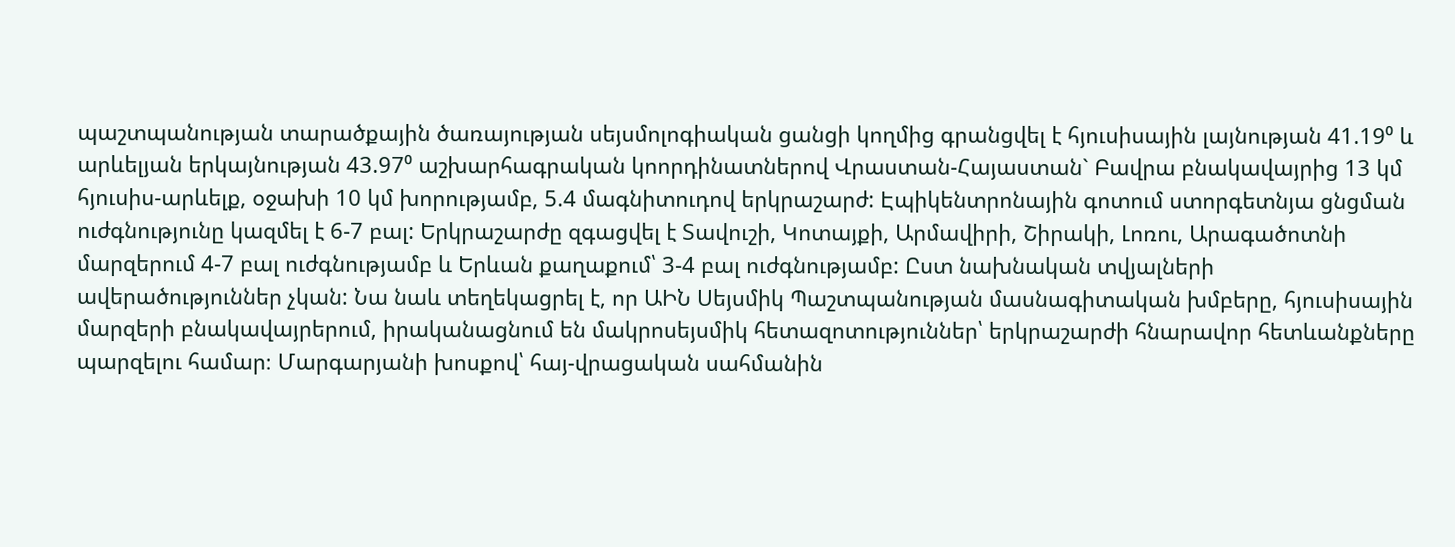պաշտպանության տարածքային ծառայության սեյսմոլոգիական ցանցի կողմից գրանցվել է հյուսիսային լայնության 41.19⁰ և արևելյան երկայնության 43.97⁰ աշխարհագրական կոորդինատներով Վրաստան-Հայաստան` Բավրա բնակավայրից 13 կմ հյուսիս-արևելք, օջախի 10 կմ խորությամբ, 5.4 մագնիտուդով երկրաշարժ: Էպիկենտրոնային գոտում ստորգետնյա ցնցման ուժգնությունը կազմել է 6-7 բալ: Երկրաշարժը զգացվել է Տավուշի, Կոտայքի, Արմավիրի, Շիրակի, Լոռու, Արագածոտնի մարզերում 4-7 բալ ուժգնությամբ և Երևան քաղաքում՝ 3-4 բալ ուժգնությամբ: Ըստ նախնական տվյալների ավերածություններ չկան: Նա նաև տեղեկացրել է, որ ԱԻՆ Սեյսմիկ Պաշտպանության մասնագիտական խմբերը, հյուսիսային մարզերի բնակավայրերում, իրականացնում են մակրոսեյսմիկ հետազոտություններ՝ երկրաշարժի հնարավոր հետևանքները պարզելու համար։ Մարգարյանի խոսքով՝ հայ-վրացական սահմանին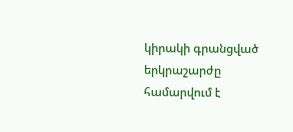կիրակի գրանցված երկրաշարժը համարվում է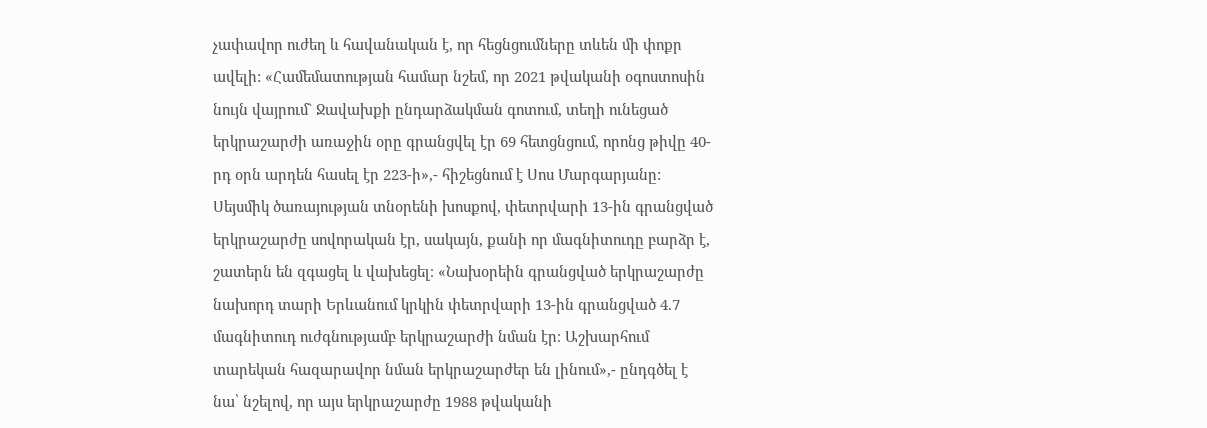չափավոր ուժեղ և հավանական է, որ հեցնցումները տևեն մի փոքր ավելի: «Համեմատության համար նշեմ, որ 2021 թվականի օգոստոսին նույն վայրում` Ջավախքի ընդարձակման գոտում, տեղի ունեցած երկրաշարժի առաջին օրը գրանցվել էր 69 հետցնցում, որոնց թիվը 40-րդ օրն արդեն հասել էր 223-ի»,- հիշեցնում է Սոս Մարգարյանը: Սեյսմիկ ծառայության տնօրենի խոսքով, փետրվարի 13-ին գրանցված երկրաշարժը սովորական էր, սակայն, քանի որ մագնիտուդը բարձր է, շատերն են զգացել և վախեցել։ «Նախօրեին գրանցված երկրաշարժը նախորդ տարի Երևանում կրկին փետրվարի 13-ին գրանցված 4.7 մագնիտուդ ուժգնությամբ երկրաշարժի նման էր։ Աշխարհում տարեկան հազարավոր նման երկրաշարժեր են լինում»,- ընդգծել է նա՝ նշելով, որ այս երկրաշարժը 1988 թվականի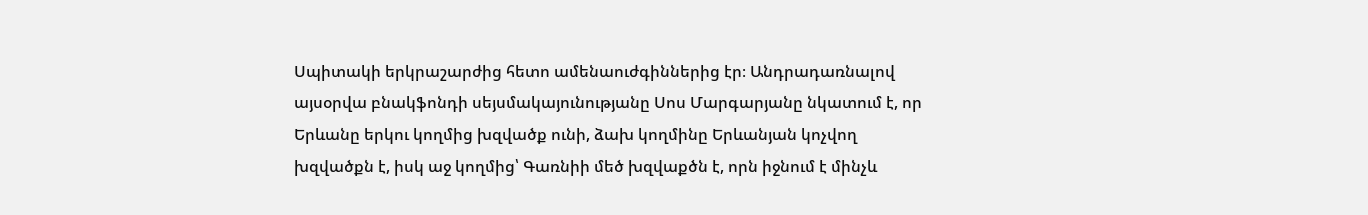Սպիտակի երկրաշարժից հետո ամենաուժգիններից էր։ Անդրադառնալով այսօրվա բնակֆոնդի սեյսմակայունությանը Սոս Մարգարյանը նկատում է, որ Երևանը երկու կողմից խզվածք ունի, ձախ կողմինը Երևանյան կոչվող խզվածքն է, իսկ աջ կողմից՝ Գառնիի մեծ խզվաքծն է, որն իջնում է մինչև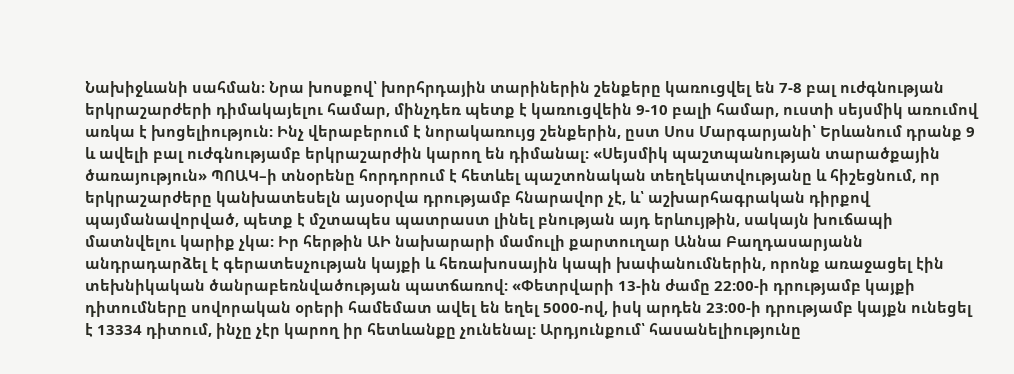Նախիջևանի սահման։ Նրա խոսքով՝ խորհրդային տարիներին շենքերը կառուցվել են 7-8 բալ ուժգնության երկրաշարժերի դիմակայելու համար, մինչդեռ պետք է կառուցվեին 9-10 բալի համար, ուստի սեյսմիկ առումով առկա է խոցելիություն: Ինչ վերաբերում է նորակառույց շենքերին, ըստ Սոս Մարգարյանի՝ Երևանում դրանք 9 և ավելի բալ ուժգնությամբ երկրաշարժին կարող են դիմանալ: «Սեյսմիկ պաշտպանության տարածքային ծառայություն» ՊՈԱԿ–ի տնօրենը հորդորում է հետևել պաշտոնական տեղեկատվությանը և հիշեցնում, որ երկրաշարժերը կանխատեսելն այսօրվա դրությամբ հնարավոր չէ, և՝ աշխարհագրական դիրքով պայմանավորված, պետք է մշտապես պատրաստ լինել բնության այդ երևույթին, սակայն խուճապի մատնվելու կարիք չկա: Իր հերթին ԱԻ նախարարի մամուլի քարտուղար Աննա Բաղդասարյանն անդրադարձել է գերատեսչության կայքի և հեռախոսային կապի խափանումներին, որոնք առաջացել էին տեխնիկական ծանրաբեռնվածության պատճառով: «Փետրվարի 13-ին ժամը 22:00-ի դրությամբ կայքի դիտումները սովորական օրերի համեմատ ավել են եղել 5000-ով, իսկ արդեն 23:00-ի դրությամբ կայքն ունեցել է 13334 դիտում, ինչը չէր կարող իր հետևանքը չունենալ: Արդյունքում՝ հասանելիությունը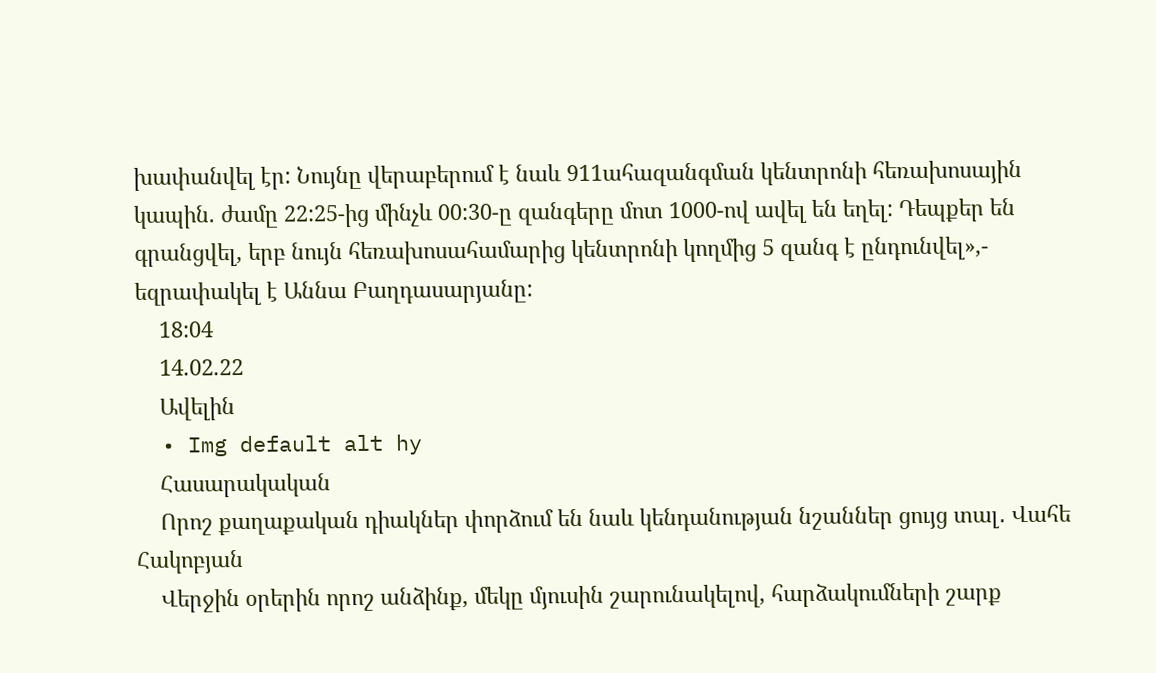խափանվել էր: Նույնը վերաբերում է նաև 911ահազանգման կենտրոնի հեռախոսային կապին. ժամը 22:25-ից մինչև 00:30-ը զանգերը մոտ 1000-ով ավել են եղել: Դեպքեր են գրանցվել, երբ նույն հեռախոսահամարից կենտրոնի կողմից 5 զանգ է ընդունվել»,- եզրափակել է Աննա Բաղդասարյանը:
    18:04
    14.02.22
    Ավելին
  • Img default alt hy
    Հասարակական
    Որոշ քաղաքական դիակներ փորձում են նաև կենդանության նշաններ ցույց տալ․ Վահե Հակոբյան
    Վերջին օրերին որոշ անձինք, մեկը մյուսին շարունակելով, հարձակումների շարք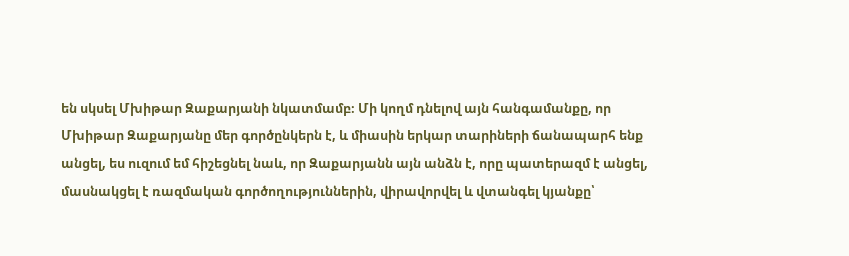են սկսել Մխիթար Զաքարյանի նկատմամբ։ Մի կողմ դնելով այն հանգամանքը, որ Մխիթար Զաքարյանը մեր գործընկերն է, և միասին երկար տարիների ճանապարհ ենք անցել, ես ուզում եմ հիշեցնել նաև, որ Զաքարյանն այն անձն է, որը պատերազմ է անցել, մասնակցել է ռազմական գործողություններին, վիրավորվել և վտանգել կյանքը՝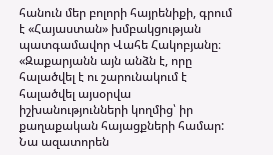հանուն մեր բոլորի հայրենիքի, գրում է «Հայաստան» խմբակցության պատգամավոր Վահե Հակոբյանը։ «Զաքարյանն այն անձն է, որը հալածվել է ու շարունակում է հալածվել այսօրվա իշխանությունների կողմից՝ իր քաղաքական հայացքների համար: Նա ազատորեն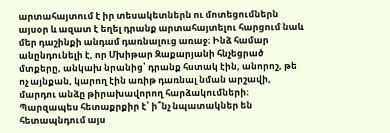արտահայտում է իր տեսակետներն ու մոտեցումներն այսօր և ազատ է եղել դրանք արտահայտելու հարցում նաև մեր դաշինքի անդամ դառնալուց առաջ։ Ինձ համար անընդունելի է, որ Մխիթար Զաքարյանի հնչեցրած մտքերը, անկախ նրանից՝ դրանք հստակ էին, անորոշ, թե ոչ այնքան, կարող էին առիթ դառնալ նման արշավի, մարդու անձը թիրախավորող հարձակումների։ Պարզապես հետաքրքիր է՝ ի՞նչ նպատակներ են հետապնդում այս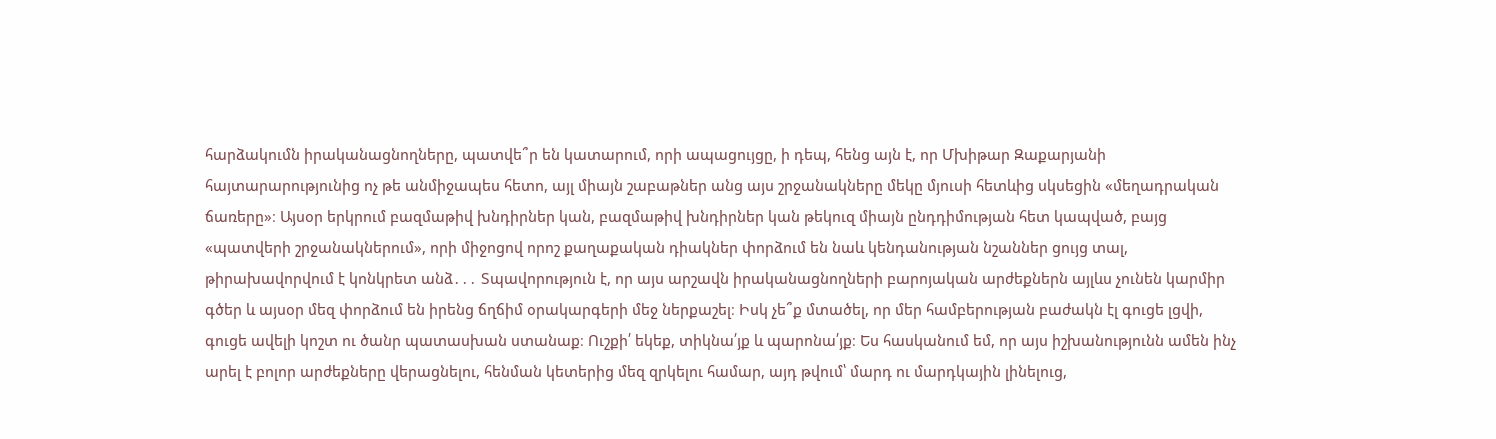հարձակումն իրականացնողները, պատվե՞ր են կատարում, որի ապացույցը, ի դեպ, հենց այն է, որ Մխիթար Զաքարյանի հայտարարությունից ոչ թե անմիջապես հետո, այլ միայն շաբաթներ անց այս շրջանակները մեկը մյուսի հետևից սկսեցին «մեղադրական ճառերը»։ Այսօր երկրում բազմաթիվ խնդիրներ կան, բազմաթիվ խնդիրներ կան թեկուզ միայն ընդդիմության հետ կապված, բայց «պատվերի շրջանակներում», որի միջոցով որոշ քաղաքական դիակներ փորձում են նաև կենդանության նշաններ ցույց տալ, թիրախավորվում է կոնկրետ անձ․․․ Տպավորություն է, որ այս արշավն իրականացնողների բարոյական արժեքներն այլևս չունեն կարմիր գծեր և այսօր մեզ փորձում են իրենց ճղճիմ օրակարգերի մեջ ներքաշել։ Իսկ չե՞ք մտածել, որ մեր համբերության բաժակն էլ գուցե լցվի, գուցե ավելի կոշտ ու ծանր պատասխան ստանաք։ Ուշքի՛ եկեք, տիկնա՛յք և պարոնա՛յք։ Ես հասկանում եմ, որ այս իշխանությունն ամեն ինչ արել է բոլոր արժեքները վերացնելու, հենման կետերից մեզ զրկելու համար, այդ թվում՝ մարդ ու մարդկային լինելուց,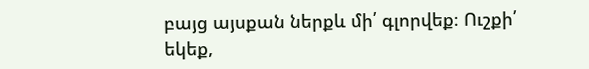բայց այսքան ներքև մի՛ գլորվեք։ Ուշքի՛ եկեք,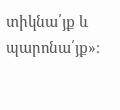տիկնա՛յք և պարոնա՛յք»։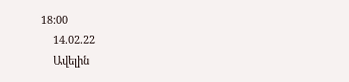18:00
    14.02.22
    Ավելին